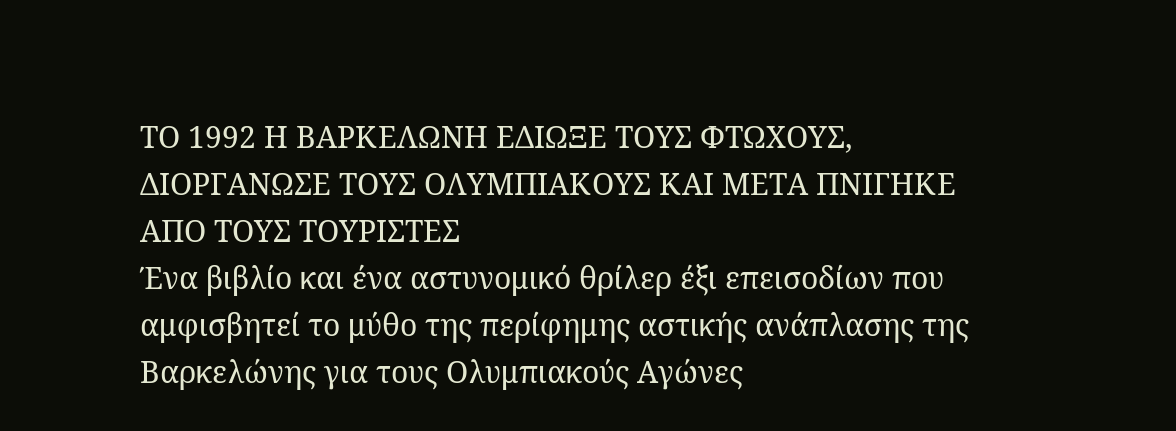ΤΟ 1992 Η ΒΑΡΚΕΛΩΝΗ ΕΔΙΩΞΕ ΤΟΥΣ ΦΤΩΧΟΥΣ, ΔΙΟΡΓΑΝΩΣΕ ΤΟΥΣ ΟΛΥΜΠΙΑΚΟΥΣ ΚΑΙ ΜΕΤΑ ΠΝΙΓΗΚΕ ΑΠΟ ΤΟΥΣ ΤΟΥΡΙΣΤΕΣ
Ένα βιβλίο και ένα αστυνομικό θρίλερ έξι επεισοδίων που αμφισβητεί το μύθο της περίφημης αστικής ανάπλασης της Βαρκελώνης για τους Ολυμπιακούς Αγώνες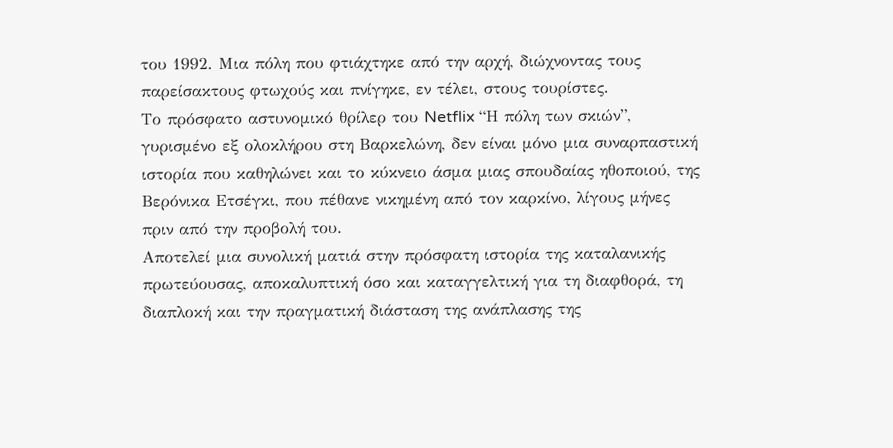του 1992. Μια πόλη που φτιάχτηκε από την αρχή, διώχνοντας τους παρείσακτους φτωχούς και πνίγηκε, εν τέλει, στους τουρίστες.
Το πρόσφατο αστυνομικό θρίλερ του Netflix “Η πόλη των σκιών”, γυρισμένο εξ ολοκλήρου στη Βαρκελώνη, δεν είναι μόνo μια συναρπαστική ιστορία που καθηλώνει και το κύκνειο άσμα μιας σπουδαίας ηθοποιού, της Βερόνικα Ετσέγκι, που πέθανε νικημένη από τον καρκίνο, λίγους μήνες πριν από την προβολή του.
Αποτελεί μια συνολική ματιά στην πρόσφατη ιστορία της καταλανικής πρωτεύουσας, αποκαλυπτική όσο και καταγγελτική για τη διαφθορά, τη διαπλοκή και την πραγματική διάσταση της ανάπλασης της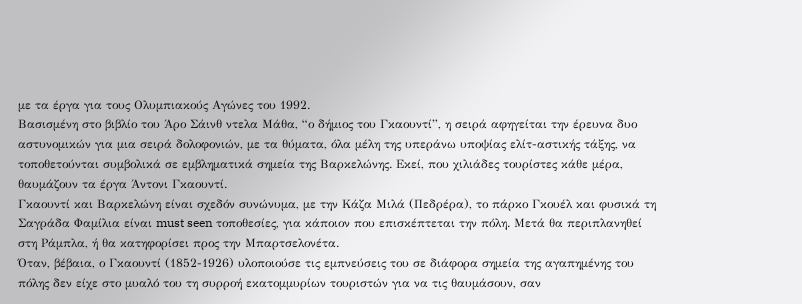με τα έργα για τους Ολυμπιακούς Αγώνες του 1992.
Βασισμένη στο βιβλίο του Άρο Σάινθ ντελα Μάθα, “ο δήμιος του Γκαουντί”, η σειρά αφηγείται την έρευνα δυο αστυνομικών για μια σειρά δολοφονιών, με τα θύματα, όλα μέλη της υπεράνω υποψίας ελίτ-αστικής τάξης, να τοποθετούνται συμβολικά σε εμβληματικά σημεία της Βαρκελώνης. Εκεί, που χιλιάδες τουρίστες κάθε μέρα, θαυμάζουν τα έργα Άντονι Γκαουντί.
Γκαουντί και Βαρκελώνη είναι σχεδόν συνώνυμα, με την Κάζα Μιλά (Πεδρέρα), το πάρκο Γκουέλ και φυσικά τη Σαγράδα Φαμίλια είναι must seen τοποθεσίες, για κάποιον που επισκέπτεται την πόλη. Μετά θα περιπλανηθεί στη Ράμπλα, ή θα κατηφορίσει προς την Μπαρτσελονέτα.
Όταν, βέβαια, ο Γκαουντί (1852-1926) υλοποιούσε τις εμπνεύσεις του σε διάφορα σημεία της αγαπημένης του πόλης δεν είχε στο μυαλό του τη συρροή εκατομμυρίων τουριστών για να τις θαυμάσουν, σαν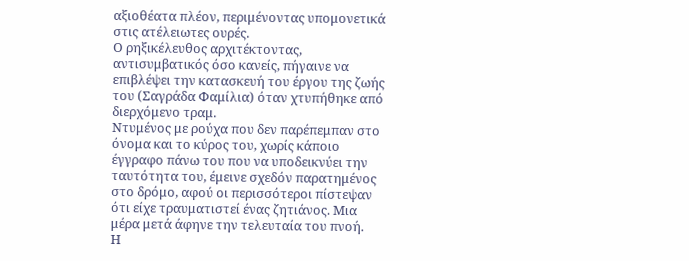αξιοθέατα πλέον, περιμένοντας υπομονετικά στις ατέλειωτες ουρές.
Ο ρηξικέλευθος αρχιτέκτοντας, αντισυμβατικός όσο κανείς, πήγαινε να επιβλέψει την κατασκευή του έργου της ζωής του (Σαγράδα Φαμίλια) όταν χτυπήθηκε από διερχόμενο τραμ.
Ντυμένος με ρούχα που δεν παρέπεμπαν στο όνομα και το κύρος του, χωρίς κάποιο έγγραφο πάνω του που να υποδεικνύει την ταυτότητα του, έμεινε σχεδόν παρατημένος στο δρόμο, αφού οι περισσότεροι πίστεψαν ότι είχε τραυματιστεί ένας ζητιάνος. Μια μέρα μετά άφηνε την τελευταία του πνοή.
Η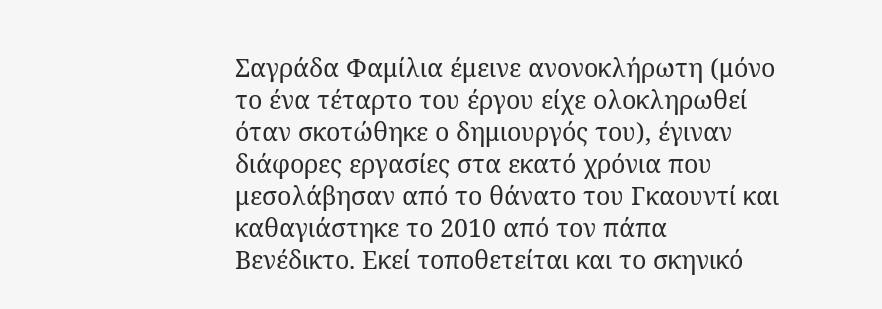Σαγράδα Φαμίλια έμεινε ανονοκλήρωτη (μόνο το ένα τέταρτο του έργου είχε ολοκληρωθεί όταν σκοτώθηκε ο δημιουργός του), έγιναν διάφορες εργασίες στα εκατό χρόνια που μεσολάβησαν από το θάνατο του Γκαουντί και καθαγιάστηκε το 2010 από τον πάπα Βενέδικτο. Εκεί τοποθετείται και το σκηνικό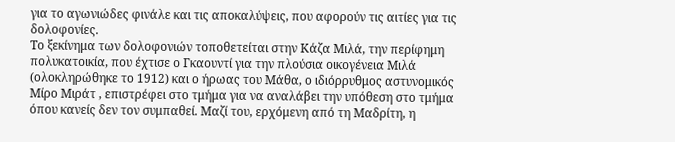για το αγωνιώδες φινάλε και τις αποκαλύψεις, που αφορούν τις αιτίες για τις δολοφονίες.
Το ξεκίνημα των δολοφονιών τοποθετείται στην Κάζα Μιλά, την περίφημη πολυκατοικία, που έχτισε ο Γκαουντί για την πλούσια οικογένεια Μιλά (ολοκληρώθηκε το 1912) και ο ήρωας του Μάθα, ο ιδιόρρυθμος αστυνομικός Μίρο Μιράτ , επιστρέφει στο τμήμα για να αναλάβει την υπόθεση στο τμήμα όπου κανείς δεν τον συμπαθεί. Μαζί του, ερχόμενη από τη Μαδρίτη, η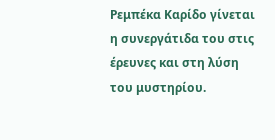Ρεμπέκα Καρίδο γίνεται η συνεργάτιδα του στις έρευνες και στη λύση του μυστηρίου.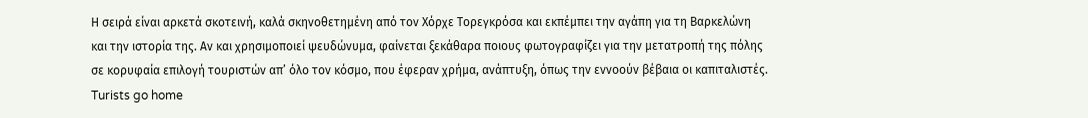Η σειρά είναι αρκετά σκοτεινή, καλά σκηνοθετημένη από τον Χόρχε Τορεγκρόσα και εκπέμπει την αγάπη για τη Βαρκελώνη και την ιστορία της. Αν και χρησιμοποιεί ψευδώνυμα, φαίνεται ξεκάθαρα ποιους φωτογραφίζει για την μετατροπή της πόλης σε κορυφαία επιλογή τουριστών απ’ όλο τον κόσμο, που έφεραν χρήμα, ανάπτυξη, όπως την εννοούν βέβαια οι καπιταλιστές.
Turists go home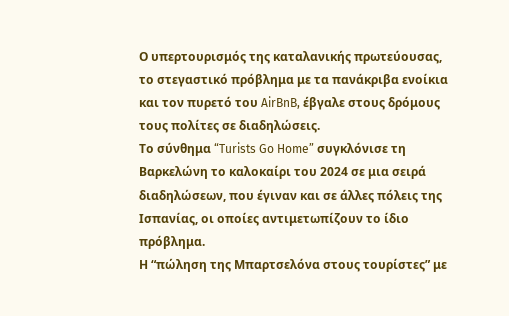Ο υπερτουρισμός της καταλανικής πρωτεύουσας, το στεγαστικό πρόβλημα με τα πανάκριβα ενοίκια και τον πυρετό του AirBnB, έβγαλε στους δρόμους τους πολίτες σε διαδηλώσεις.
Το σύνθημα “Turists Go Home” συγκλόνισε τη Βαρκελώνη το καλοκαίρι του 2024 σε μια σειρά διαδηλώσεων, που έγιναν και σε άλλες πόλεις της Ισπανίας, οι οποίες αντιμετωπίζουν το ίδιο πρόβλημα.
Η “πώληση της Μπαρτσελόνα στους τουρίστες” με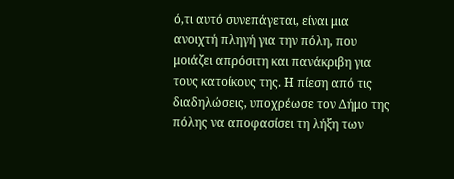ό,τι αυτό συνεπάγεται, είναι μια ανοιχτή πληγή για την πόλη, που μοιάζει απρόσιτη και πανάκριβη για τους κατοίκους της. Η πίεση από τις διαδηλώσεις, υποχρέωσε τον Δήμο της πόλης να αποφασίσει τη λήξη των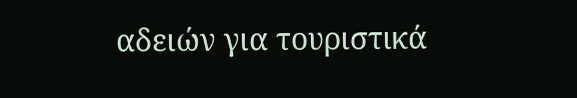αδειών για τουριστικά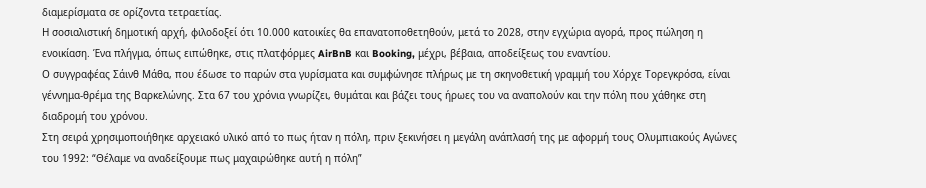διαμερίσματα σε ορίζοντα τετραετίας.
Η σοσιαλιστική δημοτική αρχή, φιλοδοξεί ότι 10.000 κατοικίες θα επανατοποθετηθούν, μετά το 2028, στην εγχώρια αγορά, προς πώληση η ενοικίαση. Ένα πλήγμα, όπως ειπώθηκε, στις πλατφόρμες AirBnB και Booking, μέχρι, βέβαια, αποδείξεως του εναντίου.
Ο συγγραφέας Σάινθ Μάθα, που έδωσε το παρών στα γυρίσματα και συμφώνησε πλήρως με τη σκηνοθετική γραμμή του Χόρχε Τορεγκρόσα, είναι γέννημα-θρέμα της Βαρκελώνης. Στα 67 του χρόνια γνωρίζει, θυμάται και βάζει τους ήρωες του να αναπολούν και την πόλη που χάθηκε στη διαδρομή του χρόνου.
Στη σειρά χρησιμοποιήθηκε αρχειακό υλικό από το πως ήταν η πόλη, πριν ξεκινήσει η μεγάλη ανάπλασή της με αφορμή τους Ολυμπιακούς Αγώνες του 1992: “Θέλαμε να αναδείξουμε πως μαχαιρώθηκε αυτή η πόλη”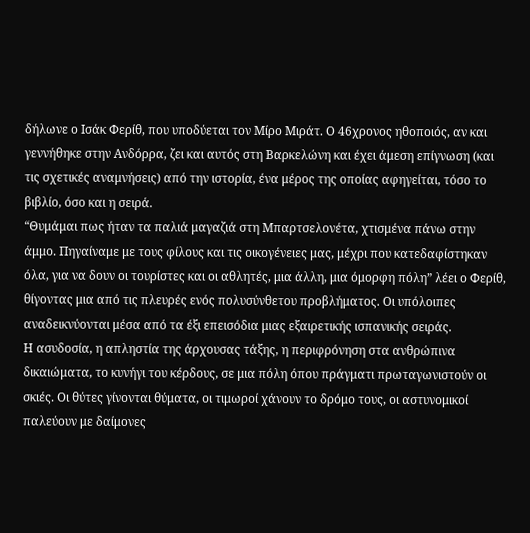δήλωνε ο Ισάκ Φερίθ, που υποδύεται τον Μίρο Μιράτ. O 46χρονος ηθοποιός, αν και γεννήθηκε στην Ανδόρρα, ζει και αυτός στη Βαρκελώνη και έχει άμεση επίγνωση (και τις σχετικές αναμνήσεις) από την ιστορία, ένα μέρος της οποίας αφηγείται, τόσο το βιβλίο, όσο και η σειρά.
“Θυμάμαι πως ήταν τα παλιά μαγαζιά στη Μπαρτσελονέτα, χτισμένα πάνω στην άμμο. Πηγαίναμε με τους φίλους και τις οικογένειες μας, μέχρι που κατεδαφίστηκαν όλα, για να δουν οι τουρίστες και οι αθλητές, μια άλλη, μια όμορφη πόλη” λέει ο Φερίθ, θίγοντας μια από τις πλευρές ενός πολυσύνθετου προβλήματος. Οι υπόλοιπες αναδεικνύονται μέσα από τα έξι επεισόδια μιας εξαιρετικής ισπανικής σειράς.
Η ασυδοσία, η απληστία της άρχουσας τάξης, η περιφρόνηση στα ανθρώπινα δικαιώματα, το κυνήγι του κέρδους, σε μια πόλη όπου πράγματι πρωταγωνιστούν οι σκιές. Οι θύτες γίνονται θύματα, οι τιμωροί χάνουν το δρόμο τους, οι αστυνομικοί παλεύουν με δαίμονες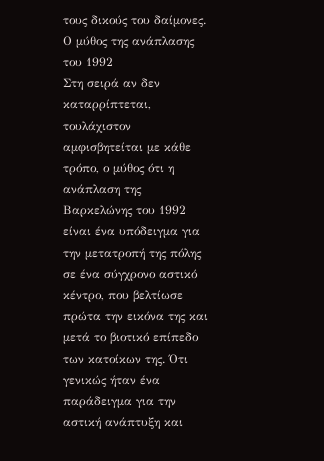τους δικούς του δαίμονες.
Ο μύθος της ανάπλασης του 1992
Στη σειρά αν δεν καταρρίπτεται, τουλάχιστον αμφισβητείται με κάθε τρόπο, ο μύθος ότι η ανάπλαση της Βαρκελώνης του 1992 είναι ένα υπόδειγμα για την μετατροπή της πόλης σε ένα σύγχρονο αστικό κέντρο, που βελτίωσε πρώτα την εικόνα της και μετά το βιοτικό επίπεδο των κατοίκων της. Ότι γενικώς ήταν ένα παράδειγμα για την αστική ανάπτυξη και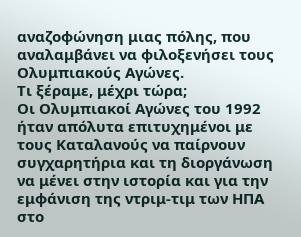αναζοφώνηση μιας πόλης, που αναλαμβάνει να φιλοξενήσει τους Ολυμπιακούς Αγώνες.
Τι ξέραμε, μέχρι τώρα;
Οι Ολυμπιακοί Αγώνες του 1992 ήταν απόλυτα επιτυχημένοι με τους Καταλανούς να παίρνουν συγχαρητήρια και τη διοργάνωση να μένει στην ιστορία και για την εμφάνιση της ντριμ-τιμ των ΗΠΑ στο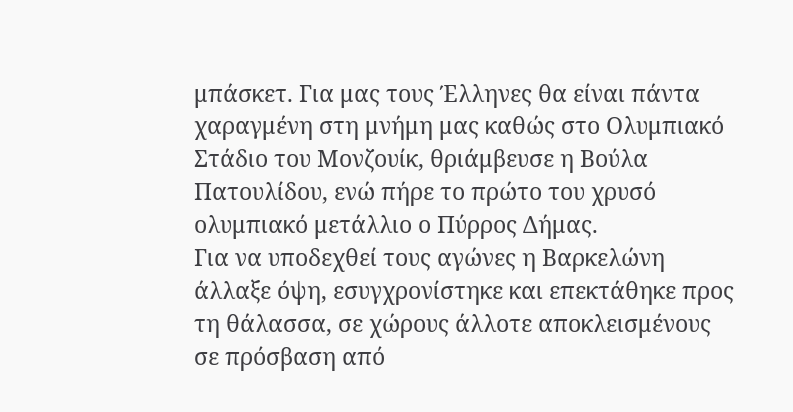μπάσκετ. Για μας τους Έλληνες θα είναι πάντα χαραγμένη στη μνήμη μας καθώς στο Ολυμπιακό Στάδιο του Μονζουίκ, θριάμβευσε η Βούλα Πατουλίδου, ενώ πήρε το πρώτο του χρυσό ολυμπιακό μετάλλιο ο Πύρρος Δήμας.
Για να υποδεχθεί τους αγώνες η Βαρκελώνη άλλαξε όψη, εσυγχρονίστηκε και επεκτάθηκε προς τη θάλασσα, σε χώρους άλλοτε αποκλεισμένους σε πρόσβαση από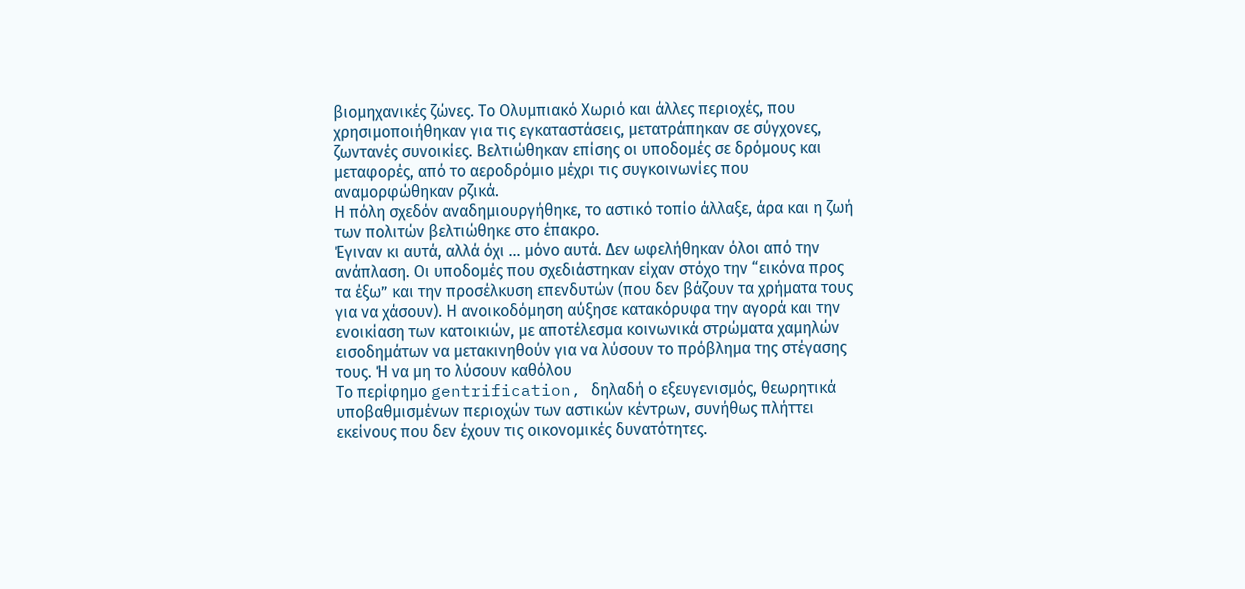βιομηχανικές ζώνες. Το Ολυμπιακό Χωριό και άλλες περιοχές, που χρησιμοποιήθηκαν για τις εγκαταστάσεις, μετατράπηκαν σε σύγχονες, ζωντανές συνοικίες. Βελτιώθηκαν επίσης οι υποδομές σε δρόμους και μεταφορές, από το αεροδρόμιο μέχρι τις συγκοινωνίες που αναμορφώθηκαν ρζικά.
Η πόλη σχεδόν αναδημιουργήθηκε, το αστικό τοπίο άλλαξε, άρα και η ζωή των πολιτών βελτιώθηκε στο έπακρο.
Έγιναν κι αυτά, αλλά όχι … μόνο αυτά. Δεν ωφελήθηκαν όλοι από την ανάπλαση. Οι υποδομές που σχεδιάστηκαν είχαν στόχο την “εικόνα προς τα έξω” και την προσέλκυση επενδυτών (που δεν βάζουν τα χρήματα τους για να χάσουν). Η ανοικοδόμηση αύξησε κατακόρυφα την αγορά και την ενοικίαση των κατοικιών, με αποτέλεσμα κοινωνικά στρώματα χαμηλών εισοδημάτων να μετακινηθούν για να λύσουν το πρόβλημα της στέγασης τους. Ή να μη το λύσουν καθόλου
Το περίφημο gentrification, δηλαδή ο εξευγενισμός, θεωρητικά υποβαθμισμένων περιοχών των αστικών κέντρων, συνήθως πλήττει εκείνους που δεν έχουν τις οικονομικές δυνατότητες.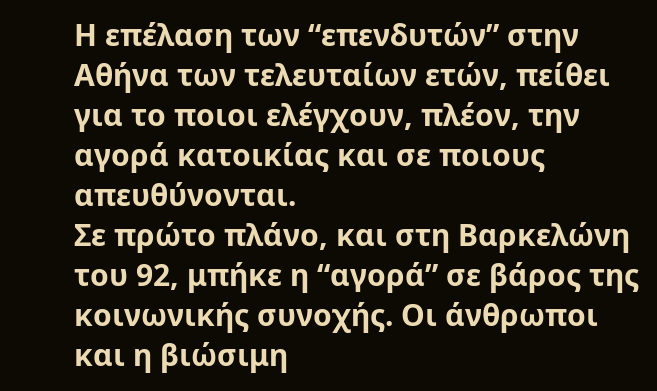Η επέλαση των “επενδυτών” στην Αθήνα των τελευταίων ετών, πείθει για το ποιοι ελέγχουν, πλέον, την αγορά κατοικίας και σε ποιους απευθύνονται.
Σε πρώτο πλάνο, και στη Βαρκελώνη του 92, μπήκε η “αγορά” σε βάρος της κοινωνικής συνοχής. Οι άνθρωποι και η βιώσιμη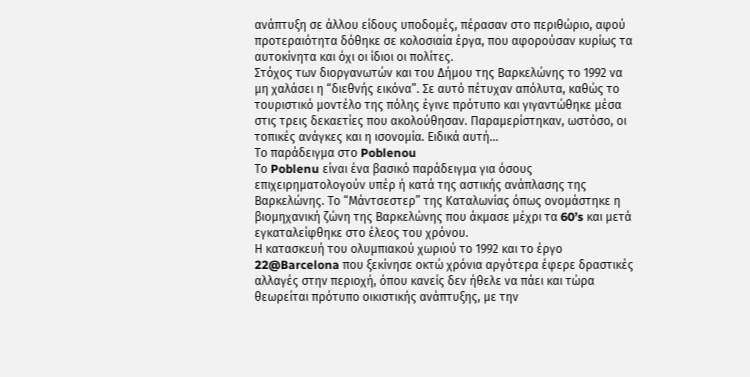ανάπτυξη σε άλλου είδους υποδομές, πέρασαν στο περιθώριο, αφού προτεραιότητα δόθηκε σε κολοσιαία έργα, που αφορούσαν κυρίως τα αυτοκίνητα και όχι οι ίδιοι οι πολίτες.
Στόχος των διοργανωτών και του Δήμου της Βαρκελώνης το 1992 να μη χαλάσει η “διεθνής εικόνα”. Σε αυτό πέτυχαν απόλυτα, καθώς το τουριστικό μοντέλο της πόλης έγινε πρότυπο και γιγαντώθηκε μέσα στις τρεις δεκαετίες που ακολούθησαν. Παραμερίστηκαν, ωστόσο, οι τοπικές ανάγκες και η ισονομία. Ειδικά αυτή…
Το παράδειγμα στο Poblenou
Το Poblenu είναι ένα βασικό παράδειγμα για όσους επιχειρηματολογούν υπέρ ή κατά της αστικής ανάπλασης της Βαρκελώνης. Το “Μάντσεστερ” της Καταλωνίας όπως ονομάστηκε η βιομηχανική ζώνη της Βαρκελώνης που άκμασε μέχρι τα 60’s και μετά εγκαταλείφθηκε στο έλεος του χρόνου.
Η κατασκευή του ολυμπιακού χωριού το 1992 και το έργο 22@Barcelona που ξεκίνησε οκτώ χρόνια αργότερα έφερε δραστικές αλλαγές στην περιοχή, όπου κανείς δεν ήθελε να πάει και τώρα θεωρείται πρότυπο οικιστικής ανάπτυξης, με την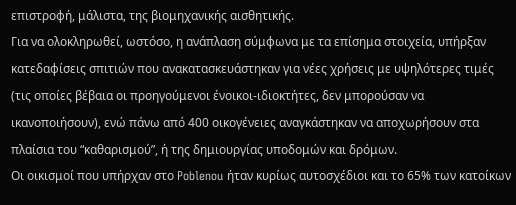επιστροφή, μάλιστα, της βιομηχανικής αισθητικής.
Για να ολοκληρωθεί, ωστόσο, η ανάπλαση σύμφωνα με τα επίσημα στοιχεία, υπήρξαν κατεδαφίσεις σπιτιών που ανακατασκευάστηκαν για νέες χρήσεις με υψηλότερες τιμές (τις οποίες βέβαια οι προηγούμενοι ένοικοι-ιδιοκτήτες, δεν μπορούσαν να ικανοποιήσουν), ενώ πάνω από 400 οικογένειες αναγκάστηκαν να αποχωρήσουν στα πλαίσια του “καθαρισμού”, ή της δημιουργίας υποδομών και δρόμων.
Οι οικισμοί που υπήρχαν στο Poblenou ήταν κυρίως αυτοσχέδιοι και το 65% των κατοίκων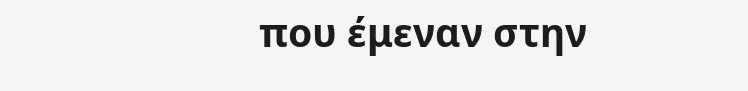που έμεναν στην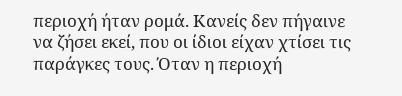περιοχή ήταν ρομά. Κανείς δεν πήγαινε να ζήσει εκεί, που οι ίδιοι είχαν χτίσει τις παράγκες τους. Όταν η περιοχή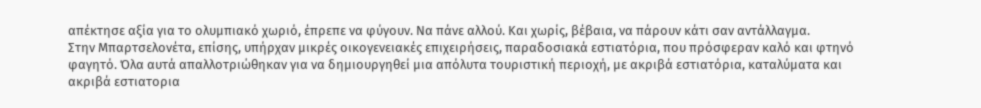απέκτησε αξία για το ολυμπιακό χωριό, έπρεπε να φύγουν. Να πάνε αλλού. Και χωρίς, βέβαια, να πάρουν κάτι σαν αντάλλαγμα.
Στην Μπαρτσελονέτα, επίσης, υπήρχαν μικρές οικογενειακές επιχειρήσεις, παραδοσιακά εστιατόρια, που πρόσφεραν καλό και φτηνό φαγητό. Όλα αυτά απαλλοτριώθηκαν για να δημιουργηθεί μια απόλυτα τουριστική περιοχή, με ακριβά εστιατόρια, καταλύματα και ακριβά εστιατορια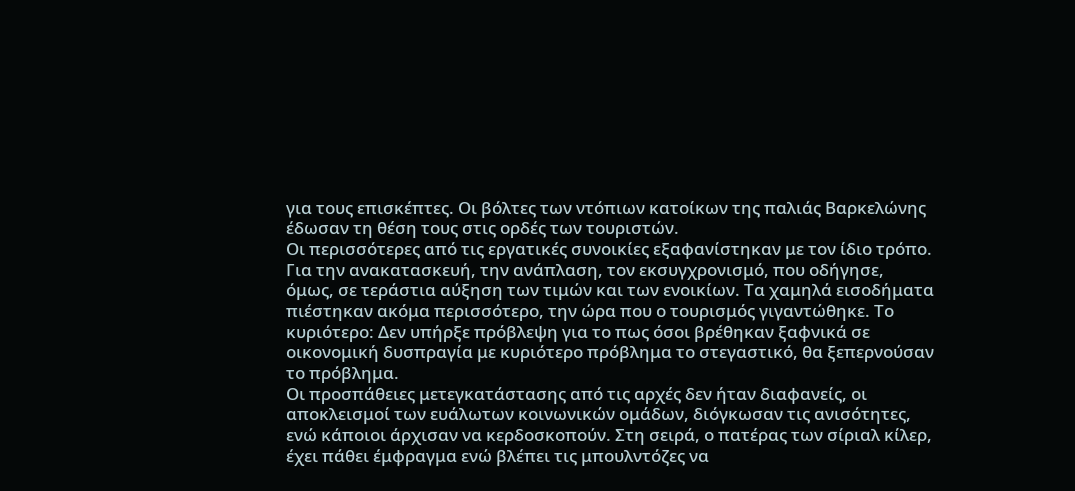για τους επισκέπτες. Οι βόλτες των ντόπιων κατοίκων της παλιάς Βαρκελώνης έδωσαν τη θέση τους στις ορδές των τουριστών.
Οι περισσότερες από τις εργατικές συνοικίες εξαφανίστηκαν με τον ίδιο τρόπο. Για την ανακατασκευή, την ανάπλαση, τον εκσυγχρονισμό, που οδήγησε, όμως, σε τεράστια αύξηση των τιμών και των ενοικίων. Τα χαμηλά εισοδήματα πιέστηκαν ακόμα περισσότερο, την ώρα που ο τουρισμός γιγαντώθηκε. Το κυριότερο: Δεν υπήρξε πρόβλεψη για το πως όσοι βρέθηκαν ξαφνικά σε οικονομική δυσπραγία με κυριότερο πρόβλημα το στεγαστικό, θα ξεπερνούσαν το πρόβλημα.
Οι προσπάθειες μετεγκατάστασης από τις αρχές δεν ήταν διαφανείς, οι αποκλεισμοί των ευάλωτων κοινωνικών ομάδων, διόγκωσαν τις ανισότητες, ενώ κάποιοι άρχισαν να κερδοσκοπούν. Στη σειρά, ο πατέρας των σίριαλ κίλερ, έχει πάθει έμφραγμα ενώ βλέπει τις μπουλντόζες να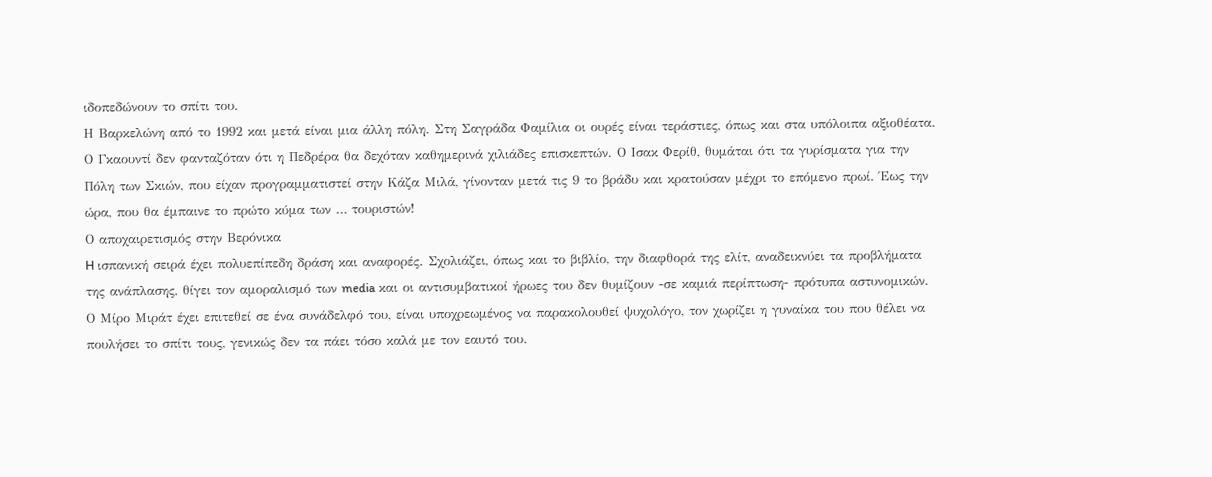ιδοπεδώνουν το σπίτι του.
Η Βαρκελώνη από το 1992 και μετά είναι μια άλλη πόλη. Στη Σαγράδα Φαμίλια οι ουρές είναι τεράστιες, όπως και στα υπόλοιπα αξιοθέατα. Ο Γκαουντί δεν φανταζόταν ότι η Πεδρέρα θα δεχόταν καθημερινά χιλιάδες επισκεπτών. Ο Ισακ Φερίθ, θυμάται ότι τα γυρίσματα για την Πόλη των Σκιών, που είχαν προγραμματιστεί στην Κάζα Μιλά, γίνονταν μετά τις 9 το βράδυ και κρατούσαν μέχρι το επόμενο πρωί. Έως την ώρα, που θα έμπαινε το πρώτο κύμα των … τουριστών!
Ο αποχαιρετισμός στην Βερόνικα
H ισπανική σειρά έχει πολυεπίπεδη δράση και αναφορές. Σχολιάζει, όπως και το βιβλίο, την διαφθορά της ελίτ, αναδεικνύει τα προβλήματα της ανάπλασης, θίγει τον αμοραλισμό των media και οι αντισυμβατικοί ήρωες του δεν θυμίζουν -σε καμιά περίπτωση- πρότυπα αστυνομικών. Ο Μίρο Μιράτ έχει επιτεθεί σε ένα συνάδελφό του, είναι υποχρεωμένος να παρακολουθεί ψυχολόγο, τον χωρίζει η γυναίκα του που θέλει να πουλήσει το σπίτι τους, γενικώς δεν τα πάει τόσο καλά με τον εαυτό του.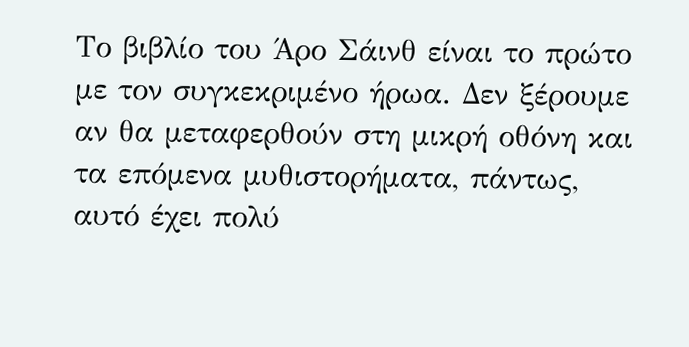Το βιβλίο του Άρο Σάινθ είναι το πρώτο με τον συγκεκριμένο ήρωα. Δεν ξέρουμε αν θα μεταφερθούν στη μικρή οθόνη και τα επόμενα μυθιστορήματα, πάντως, αυτό έχει πολύ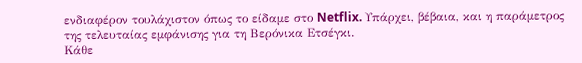ενδιαφέρον τουλάχιστον όπως το είδαμε στο Netflix. Υπάρχει, βέβαια, και η παράμετρος της τελευταίας εμφάνισης για τη Βερόνικα Ετσέγκι.
Κάθε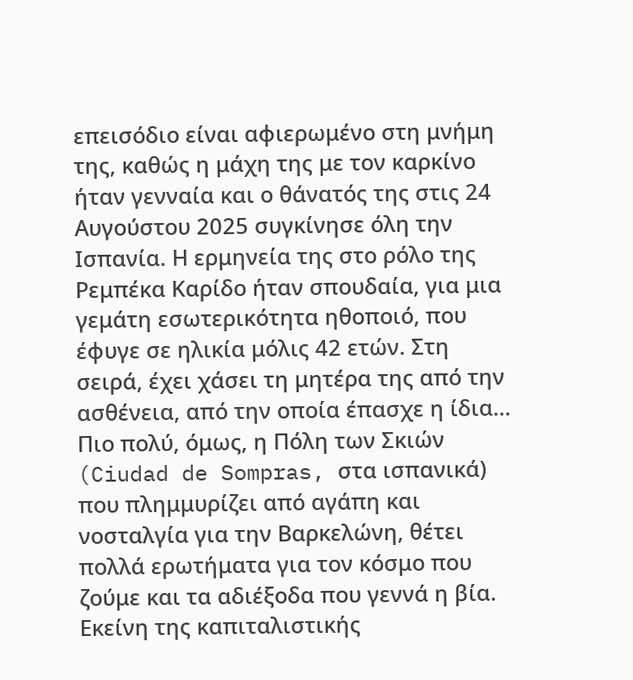επεισόδιο είναι αφιερωμένο στη μνήμη της, καθώς η μάχη της με τον καρκίνο ήταν γενναία και ο θάνατός της στις 24 Αυγούστου 2025 συγκίνησε όλη την Ισπανία. Η ερμηνεία της στο ρόλο της Ρεμπέκα Καρίδο ήταν σπουδαία, για μια γεμάτη εσωτερικότητα ηθοποιό, που έφυγε σε ηλικία μόλις 42 ετών. Στη σειρά, έχει χάσει τη μητέρα της από την ασθένεια, από την οποία έπασχε η ίδια…
Πιο πολύ, όμως, η Πόλη των Σκιών (Ciudad de Sompras, στα ισπανικά) που πλημμυρίζει από αγάπη και νοσταλγία για την Βαρκελώνη, θέτει πολλά ερωτήματα για τον κόσμο που ζούμε και τα αδιέξοδα που γεννά η βία. Εκείνη της καπιταλιστικής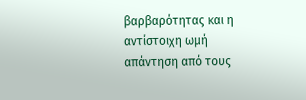βαρβαρότητας και η αντίστοιχη ωμή απάντηση από τους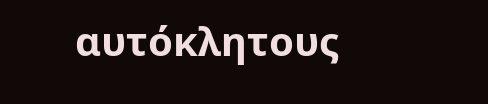αυτόκλητους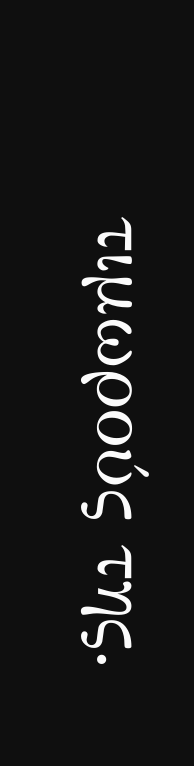τιμωρούς της.